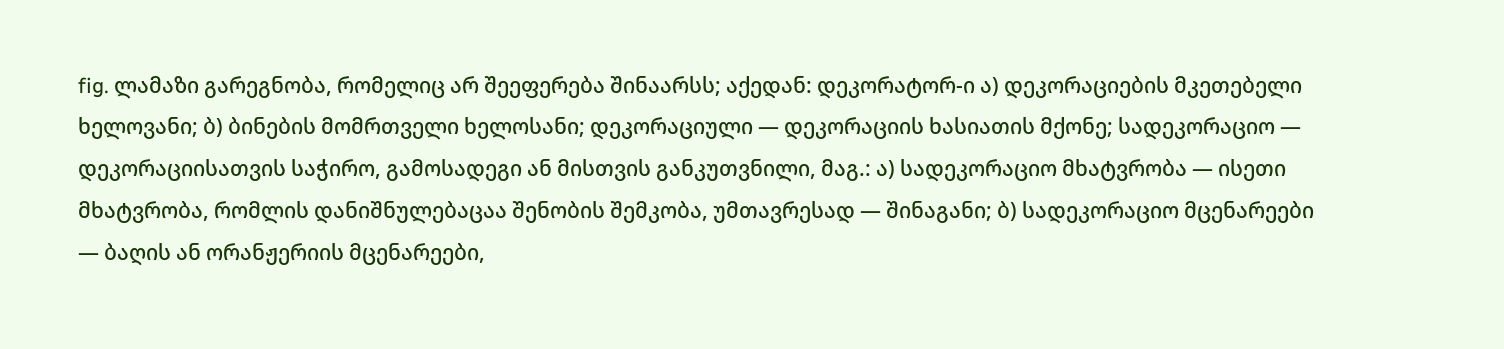fig. ლამაზი გარეგნობა, რომელიც არ შეეფერება შინაარსს; აქედან: დეკორატორ-ი ა) დეკორაციების მკეთებელი ხელოვანი; ბ) ბინების მომრთველი ხელოსანი; დეკორაციული — დეკორაციის ხასიათის მქონე; სადეკორაციო — დეკორაციისათვის საჭირო, გამოსადეგი ან მისთვის განკუთვნილი, მაგ.: ა) სადეკორაციო მხატვრობა — ისეთი მხატვრობა, რომლის დანიშნულებაცაა შენობის შემკობა, უმთავრესად — შინაგანი; ბ) სადეკორაციო მცენარეები — ბაღის ან ორანჟერიის მცენარეები,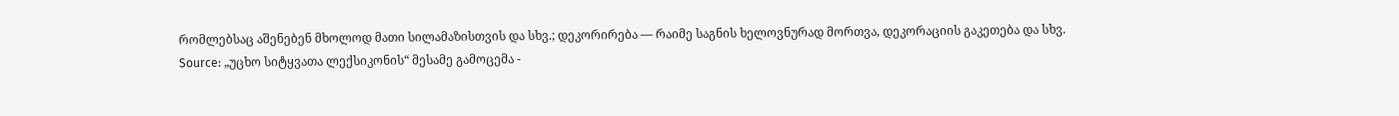რომლებსაც აშენებენ მხოლოდ მათი სილამაზისთვის და სხვ.; დეკორირება — რაიმე საგნის ხელოვნურად მორთვა, დეკორაციის გაკეთება და სხვ.
Source: „უცხო სიტყვათა ლექსიკონის“ მესამე გამოცემა -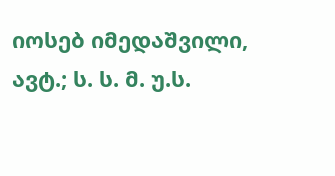იოსებ იმედაშვილი, ავტ.; ს. ს. მ. უ.ს.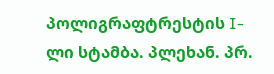პოლიგრაფტრესტის I-ლი სტამბა. პლეხან. პრ.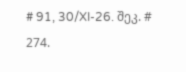# 91, 30/XI-26. შეკ. # 274.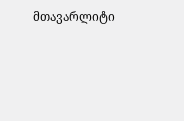მთავარლიტი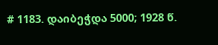# 1183. დაიბეჭდა 5000; 1928 წ.